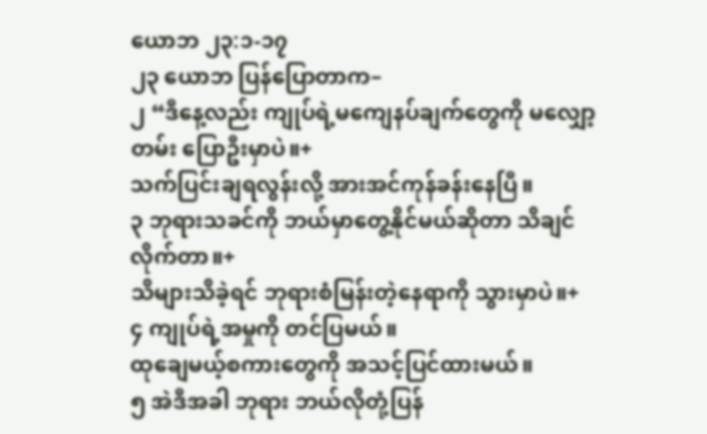ယောဘ ၂၃:၁-၁၇
၂၃ ယောဘ ပြန်ပြောတာက–
၂ “ဒီနေ့လည်း ကျုပ်ရဲ့မကျေနပ်ချက်တွေကို မလျှော့တမ်း ပြောဦးမှာပဲ။+
သက်ပြင်းချရလွန်းလို့ အားအင်ကုန်ခန်းနေပြီ။
၃ ဘုရားသခင်ကို ဘယ်မှာတွေ့နိုင်မယ်ဆိုတာ သိချင်လိုက်တာ။+
သိများသိခဲ့ရင် ဘုရားစံမြန်းတဲ့နေရာကို သွားမှာပဲ။+
၄ ကျုပ်ရဲ့အမှုကို တင်ပြမယ်။
ထုချေမယ့်စကားတွေကို အသင့်ပြင်ထားမယ်။
၅ အဲဒီအခါ ဘုရား ဘယ်လိုတုံ့ပြန်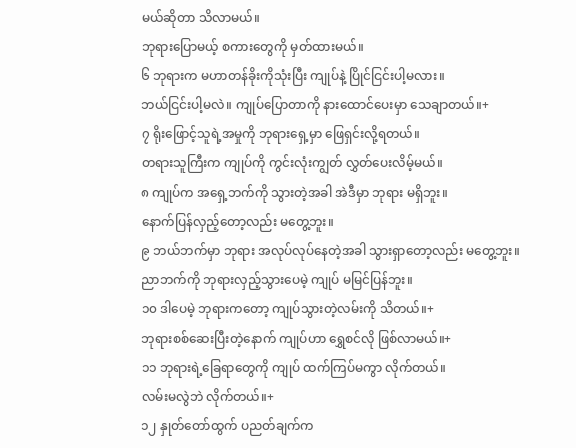မယ်ဆိုတာ သိလာမယ်။
ဘုရားပြောမယ့် စကားတွေကို မှတ်ထားမယ်။
၆ ဘုရားက မဟာတန်ခိုးကိုသုံးပြီး ကျုပ်နဲ့ ပြိုင်ငြင်းပါ့မလား။
ဘယ်ငြင်းပါ့မလဲ။ ကျုပ်ပြောတာကို နားထောင်ပေးမှာ သေချာတယ်။+
၇ ရိုးဖြောင့်သူရဲ့အမှုကို ဘုရားရှေ့မှာ ဖြေရှင်းလို့ရတယ်။
တရားသူကြီးက ကျုပ်ကို ကွင်းလုံးကျွတ် လွှတ်ပေးလိမ့်မယ်။
၈ ကျုပ်က အရှေ့ဘက်ကို သွားတဲ့အခါ အဲဒီမှာ ဘုရား မရှိဘူး။
နောက်ပြန်လှည့်တော့လည်း မတွေ့ဘူး။
၉ ဘယ်ဘက်မှာ ဘုရား အလုပ်လုပ်နေတဲ့အခါ သွားရှာတော့လည်း မတွေ့ဘူး။
ညာဘက်ကို ဘုရားလှည့်သွားပေမဲ့ ကျုပ် မမြင်ပြန်ဘူး။
၁၀ ဒါပေမဲ့ ဘုရားကတော့ ကျုပ်သွားတဲ့လမ်းကို သိတယ်။+
ဘုရားစစ်ဆေးပြီးတဲ့နောက် ကျုပ်ဟာ ရွှေစင်လို ဖြစ်လာမယ်။+
၁၁ ဘုရားရဲ့ခြေရာတွေကို ကျုပ် ထက်ကြပ်မကွာ လိုက်တယ်။
လမ်းမလွဲဘဲ လိုက်တယ်။+
၁၂ နှုတ်တော်ထွက် ပညတ်ချက်က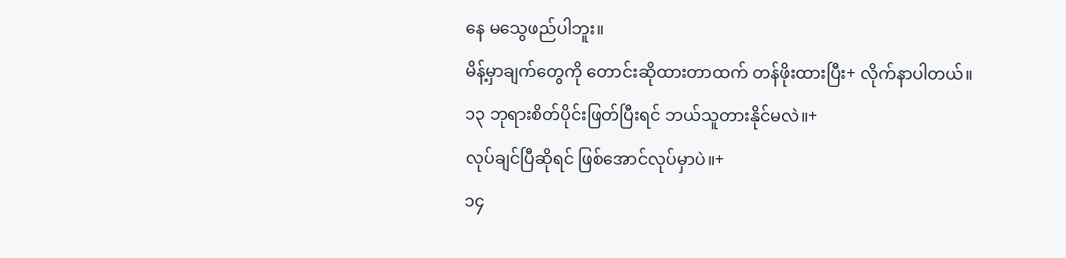နေ မသွေဖည်ပါဘူး။
မိန့်မှာချက်တွေကို တောင်းဆိုထားတာထက် တန်ဖိုးထားပြီး+ လိုက်နာပါတယ်။
၁၃ ဘုရားစိတ်ပိုင်းဖြတ်ပြီးရင် ဘယ်သူတားနိုင်မလဲ။+
လုပ်ချင်ပြီဆိုရင် ဖြစ်အောင်လုပ်မှာပဲ။+
၁၄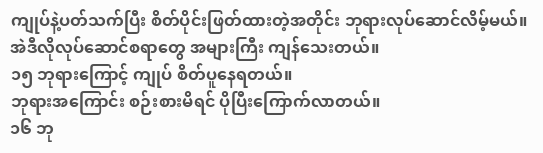ကျုပ်နဲ့ပတ်သက်ပြီး စိတ်ပိုင်းဖြတ်ထားတဲ့အတိုင်း ဘုရားလုပ်ဆောင်လိမ့်မယ်။
အဲဒီလိုလုပ်ဆောင်စရာတွေ အများကြီး ကျန်သေးတယ်။
၁၅ ဘုရားကြောင့် ကျုပ် စိတ်ပူနေရတယ်။
ဘုရားအကြောင်း စဉ်းစားမိရင် ပိုပြီးကြောက်လာတယ်။
၁၆ ဘု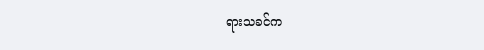ရားသခင်က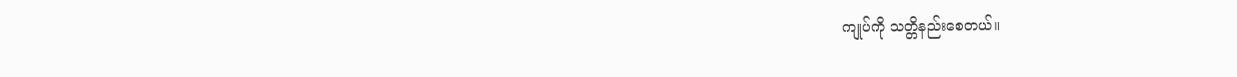ကျုပ်ကို သတ္တိနည်းစေတယ်။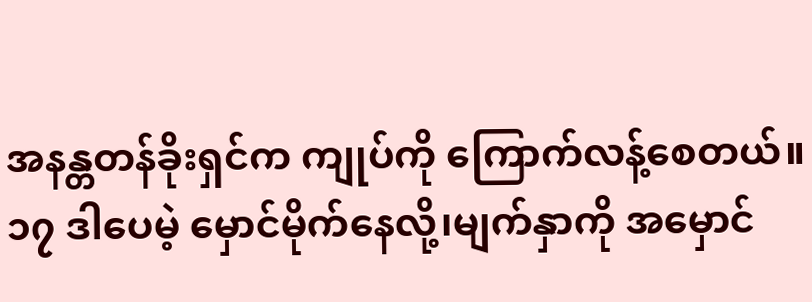အနန္တတန်ခိုးရှင်က ကျုပ်ကို ကြောက်လန့်စေတယ်။
၁၇ ဒါပေမဲ့ မှောင်မိုက်နေလို့၊မျက်နှာကို အမှောင်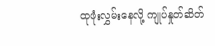ထုဖုံးလွှမ်းနေလို့ ကျုပ်နှုတ်ဆိတ်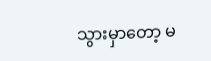သွားမှာတော့ မ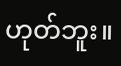ဟုတ်ဘူး။